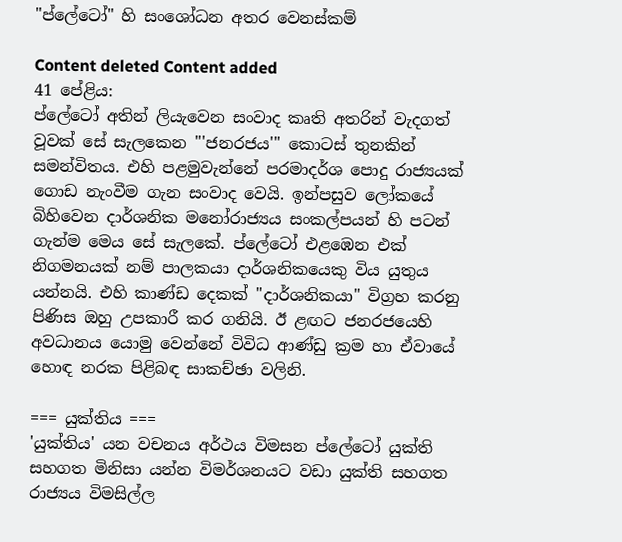"ප්ලේටෝ" හි සංශෝධන අතර වෙනස්කම්

Content deleted Content added
41 පේළිය:
ප්ලේටෝ අතින් ලියැවෙන සංවාද කෘති අතරින් වැදගත් වූවක් සේ සැලකෙන '''ජනරජය''' කොටස් තුනකින් සමන්විතය. එහි පළමුවැන්නේ පරමාදර්ශ පොදු රාජ්‍යයක් ගොඩ නැංවීම ගැන සංවාද වෙයි. ඉන්පසුව ලෝකයේ බිහිවෙන දාර්ශනික මනෝරාජ්‍යය සංකල්පයන් හි පටන් ගැන්ම මෙය සේ සැලකේ. ප්ලේටෝ එළඹෙන එක් නිගමනයක් නම් පාලකයා දාර්ශනිකයෙකු විය යුතුය යන්නයි. එහි කාණ්ඩ දෙකක් "දාර්ශනිකයා" විග්‍රහ කරනු පිණිස ඔහු උපකාරී කර ගනියි. ඊ ළඟට ජනරජයෙහි අවධානය යොමු වෙන්නේ විවිධ ආණ්ඩු ක්‍රම හා ඒවායේ හොඳ නරක පිළිබඳ සාකච්ඡා වලිනි.

=== යුක්තිය ===
'යුක්තිය' යන වචනය අර්ථය විමසන ප්ලේටෝ යුක්ති සහගත මිනිසා යන්න විමර්ශනයට වඩා යුක්ති සහගත රාජ්‍යය විමසිල්ල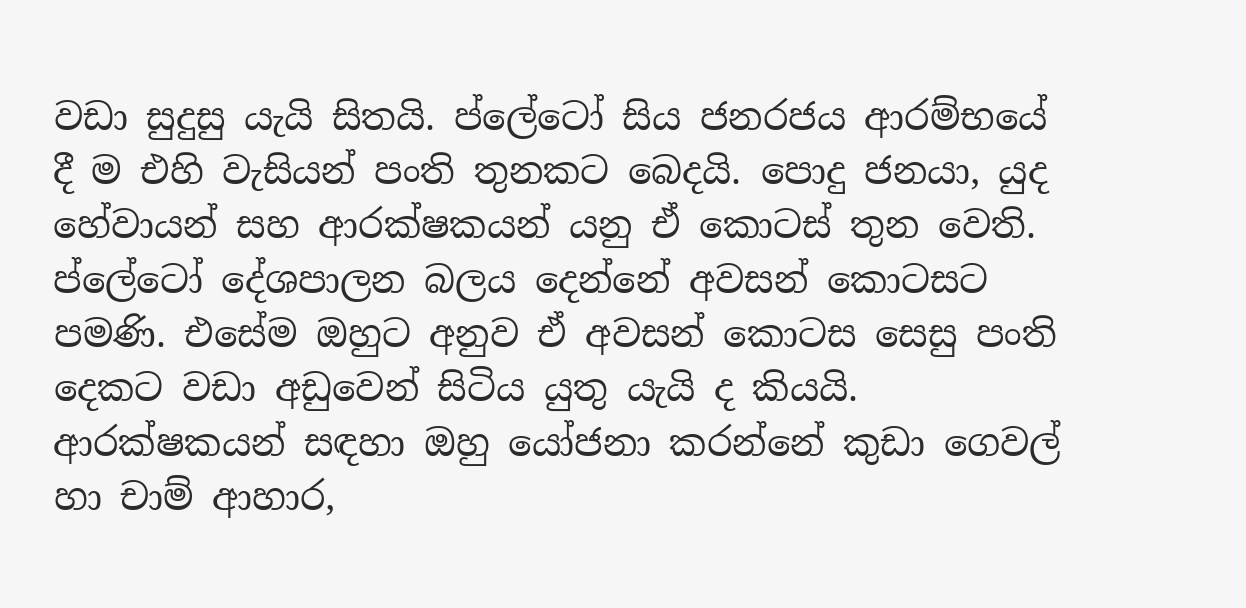වඩා සුදුසු යැයි සිතයි. ප්ලේටෝ සිය ජනරජය ආරම්භයේ දී ම එහි වැසියන් පංති තුනකට බෙදයි. පොදු ජනයා, යුද හේවායන් සහ ආරක්ෂකයන් යනු ඒ කොටස් තුන වෙති. ප්ලේටෝ දේශපාලන බලය දෙන්නේ අවසන් කොටසට පමණි. එසේම ඔහුට අනුව ඒ අවසන් කොටස සෙසු පංති දෙකට වඩා අඩුවෙන් සිටිය යුතු යැයි ද කියයි. ආරක්ෂකයන් සඳහා ඔහු යෝජනා කරන්නේ කුඩා ගෙවල් හා චාම් ආහාර,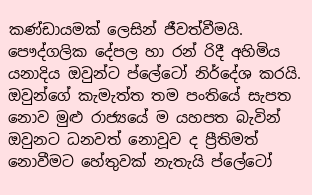කණ්ඩායමක් ලෙසින් ජීවත්වීමයි. පෞද්ගලික දේපල හා රන් රිදී අහිමිය යනාදිය ඔවුන්ට ප්ලේටෝ නිර්දේශ කරයි. ඔවුන්ගේ කැමැත්ත තම පංතියේ සැපත නොව මුළු රාජ්‍යයේ ම යහපත බැවින් ඔවුනට ධනවත් නොවූව ද ප්‍රීතිමත් නොවීමට හේතුවක් නැතැයි ප්ලේටෝ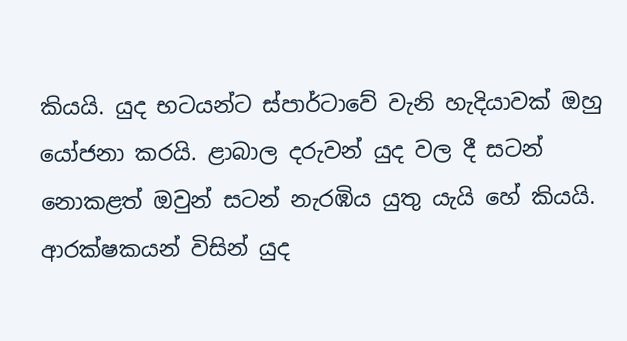කියයි. යුද භටයන්ට ස්පාර්ටාවේ වැනි හැදියාවක් ඔහු යෝජනා කරයි. ළාබාල දරුවන් යුද වල දී සටන් නොකළත් ඔවුන් සටන් නැරඹිය යුතු යැයි හේ කියයි. ආරක්ෂකයන් විසින් යුද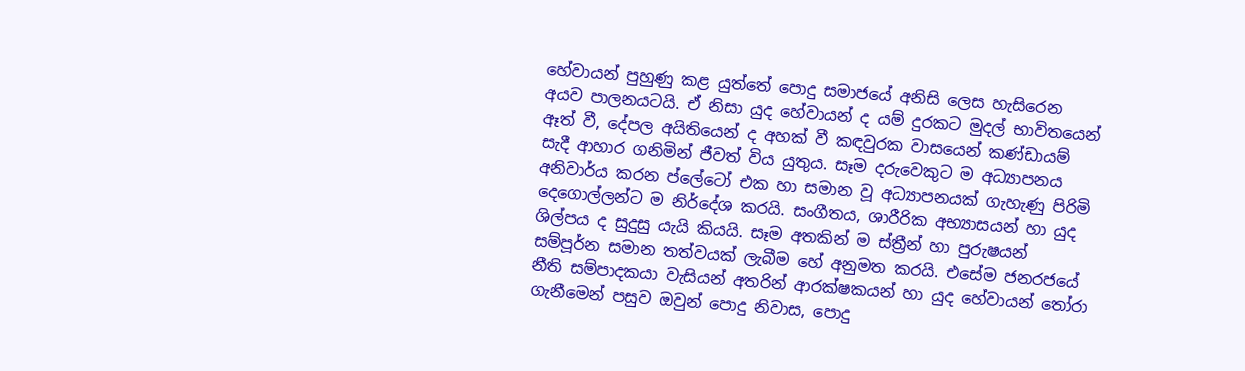හේවායන් පුහුණු කළ යුත්තේ පොදු සමාජයේ අනිසි ලෙස හැසිරෙන අයව පාලනයටයි. ඒ නිසා යුද හේවායන් ද යම් දුරකට මුදල් භාවිතයෙන් ඈත් වී, දේපල අයිතියෙන් ද අහක් වී කඳවුරක වාසයෙන් කණ්ඩායම් සැදී ආහාර ගනිමින් ජීවත් විය යුතුය. සෑම දරුවෙකුට ම අධ්‍යාපනය අනිවාර්ය කරන ප්ලේටෝ එක හා සමාන වූ අධ්‍යාපනයක් ගැහැණු පිරිමි දෙගොල්ලන්ට ම නිර්දේශ කරයි. සංගීතය, ශාරීරික අභ්‍යාසයන් හා යුද ශිල්පය ද සුදුසු යැයි කියයි. සෑම අතකින් ම ස්ත්‍රීන් හා පුරුෂයන් සම්පූර්න සමාන තත්වයක් ලැබීම හේ අනුමත කරයි. එසේම ජනරජයේ නීති සම්පාදකයා වැසියන් අතරින් ආරක්ෂකයන් හා යුද හේවායන් තෝරා ගැනීමෙන් පසුව ඔවුන් පොදු නිවාස, පොදු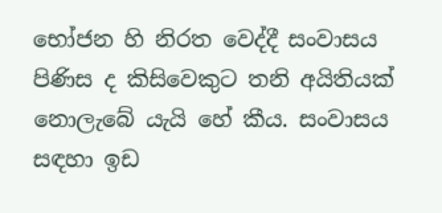භෝජන හි නිරත වෙද්දී සංවාසය පිණිස ද කිසිවෙකුට තනි අයිතියක් නොලැබේ යැයි හේ කීය. සංවාසය සඳහා ඉඩ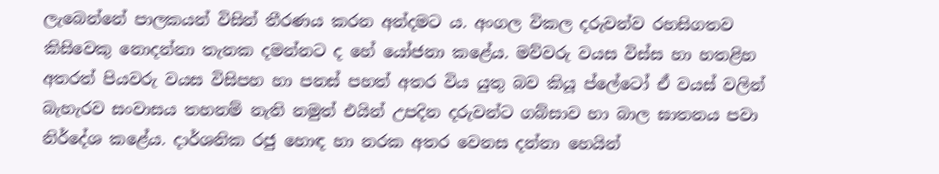ලැබෙන්නේ පාලකයන් විසින් තීරණය කරන අන්දමට ය. අංගල විකල දරුවන්ව රහසිගතව කිසිවෙකු නොදන්නා තැනක දමන්නට ද හේ යෝජනා කළේය. මව්වරු වයස විස්ස හා හතළිහ අතරත් පියවරු වයස විසිපහ හා පනස් පහත් අතර විය යුතු බව කියූ ප්ලේටෝ ඒ වයස් වලින් බැහැරව සංවාසය තහනම් නැති නමුත් එයින් උපදින දරුවන්ට ගබ්සාව හා බාල ඝාතනය පවා නිර්දේශ කළේය. දාර්ශනික රජු හොඳ හා නරක අතර වෙනස දන්නා හෙයින්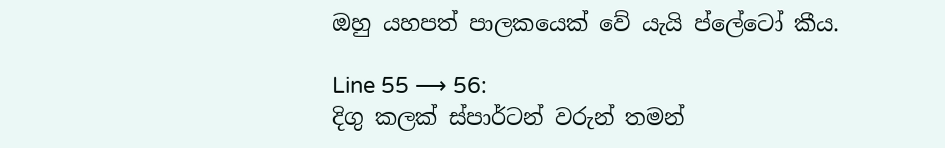ඔහු යහපත් පාලකයෙක් වේ යැයි ප්ලේටෝ කීය.

Line 55 ⟶ 56:
දිගු කලක්‌ ස්‌පාර්ටන් වරුන් තමන්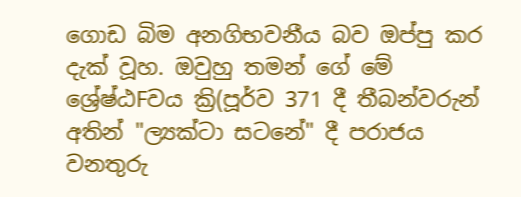ගොඩ බිම අනගිභවනීය බව ඔප්පු කර දැක්‌ වූහ. ඔවුහු තමන් ගේ මේ ශ්‍රේෂ්ඨFවය ක්‍රි(පූර්ව 371 දී තීබන්වරුන් අතින් "ල්‍යක්‌ටා සටනේ" දී පරාජය වනතුරු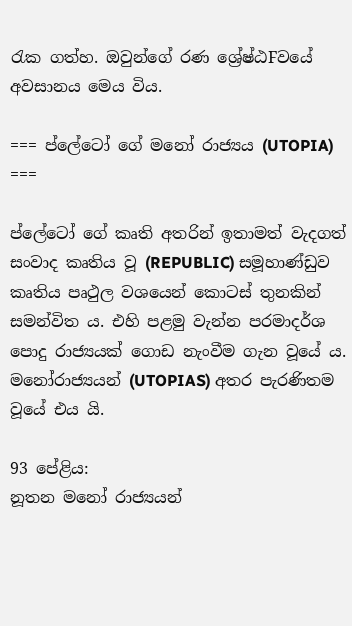රැක ගත්හ. ඔවුන්ගේ රණ ශ්‍රේෂ්ඨFවයේ අවසානය මෙය විය.

=== ප්ලේටෝ ගේ මනෝ රාජ්‍යය (UTOPIA) ===

ප්ලේටෝ ගේ කෘති අතරින් ඉතාමත් වැදගත් සංවාද කෘතිය වූ (REPUBLIC) සමූහාණ්‌ඩුව කෘතිය පෘථුල වශයෙන් කොටස්‌ තුනකින් සමන්විත ය. එහි පළමු වැන්න පරමාදර්ශ පොදු රාජ්‍යයක්‌ ගොඩ නැංවීම ගැන වූයේ ය. මනෝරාජ්‍යයන් (UTOPIAS) අතර පැරණිතම වූයේ එය යි.

93 පේළිය:
නූතන මනෝ රාජ්‍යයන්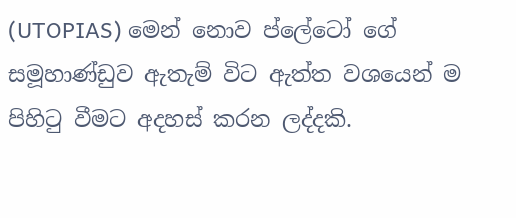(UTOPIAS) මෙන් නොව ප්ලේටෝ ගේ සමූහාණ්‌ඩුව ඇතැම් විට ඇත්ත වශයෙන් ම පිහිටු වීමට අදහස්‌ කරන ලද්දකි.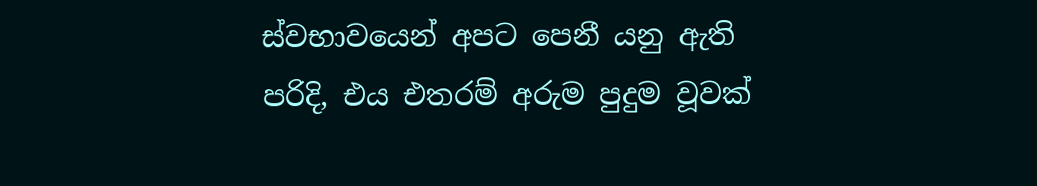ස්‌වභාවයෙන් අපට පෙනී යනු ඇති පරිදි, එය එතරම් අරුම පුදුම වූවක්‌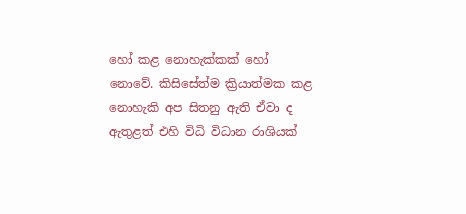හෝ කළ නොහැක්‌කක්‌ හෝ නොවේ. කිසිසේත්ම ක්‍රියාත්මක කළ නොහැකි අප සිතනු ඇති ඒවා ද ඇතුළත් එහි විධි විධාන රාශියක්‌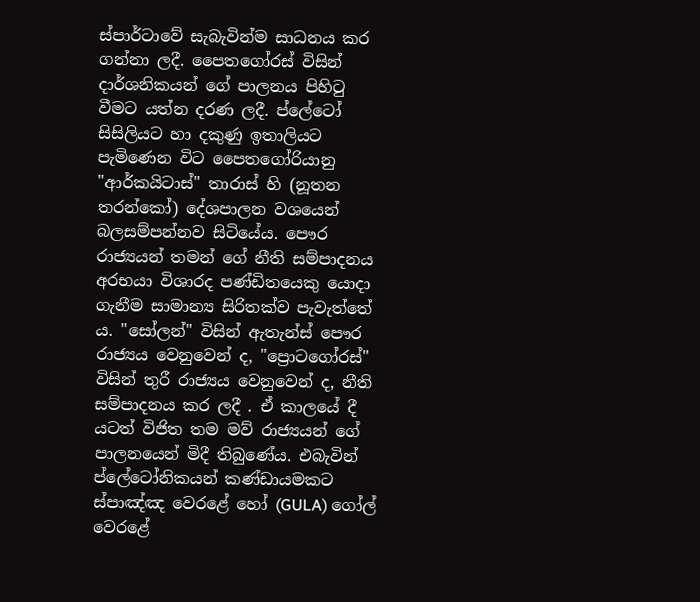ස්‌පාර්ටාවේ සැබැවින්ම සාධනය කර ගන්නා ලදී. පෛතගෝරස්‌ විසින් දාර්ශනිකයන් ගේ පාලනය පිහිටු වීමට යත්න දරණ ලදී. ප්ලේටෝ සිසිලියට හා දකුණු ඉතාලියට පැමිණෙන විට පෛතගෝරියානු "ආර්කයිටාස්‌" තාරාස්‌ හි (නූතන තරන්කෝ) දේශපාලන වශයෙන් බලසම්පන්නව සිටියේය. පෞර රාජ්‍යයන් තමන් ගේ නීති සම්පාදනය අරභයා විශාරද පණ්‌ඩිතයෙකු යොදා ගැනීම සාමාන්‍ය සිරිතක්‌ව පැවැත්තේ ය. "සෝලන්" විසින් ඇතැන්ස්‌ පෞර රාජ්‍යය වෙනුවෙන් ද, "ප්‍රොටගෝරස්‌" විසින් තුරී රාජ්‍යය වෙනුවෙන් ද, නීති සම්පාදනය කර ලදී . ඒ කාලයේ දී යටත් විජිත තම මව් රාජ්‍යයන් ගේ පාලනයෙන් මිදී තිබුණේය. එබැවින් ප්ලේටෝනිකයන් කණ්‌ඩායමකට ස්‌පාඤ්ඤ වෙරළේ හෝ (GULA) ගෝල් වෙරළේ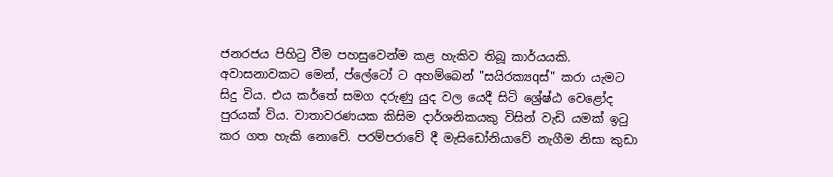ජනරජය පිහිටු වීම පහසුවෙන්ම කළ හැකිව තිබූ කාර්යයකි. අවාසනාවකට මෙන්, ප්ලේටෝ ට අහම්බෙන් "සයිරක්‍යqස්‌" කරා යැමට සිදු විය. එය කර්තේ සමග දරුණු යුද වල යෙදී සිටි ශ්‍රේෂ්ඨ වෙළෝද පුරයක්‌ විය. වාතාවරණයක කිසිම දාර්ශනිකයකු විසින් වැඩි යමක්‌ ඉටු කර ගත හැකි නොවේ. පරම්පරාවේ දී මැසිඩෝනියාවේ නැගීම නිසා කුඩා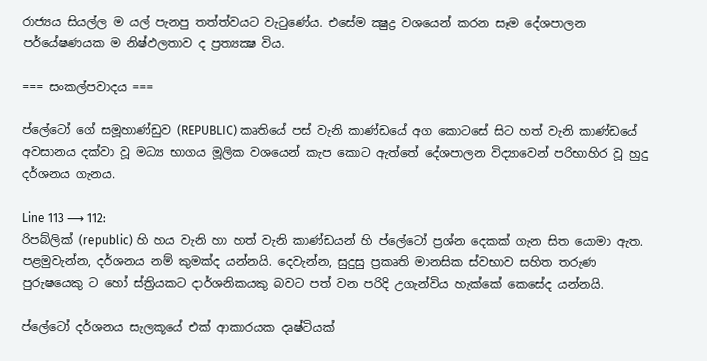රාජ්‍යය සියල්ල ම යල් පැනපු තත්ත්වයට වැටුණේය. එසේම ක්‍ෂුද්‍ර වශයෙන් කරන සෑම දේශපාලන පර්යේෂණයක ම නිෂ්ඵලතාව ද ප්‍රත්‍යක්‍ෂ විය.

=== සංකල්පවාදය ===

ප්ලේටෝ ගේ සමූහාණ්‌ඩුව (REPUBLIC) කෘතියේ පස්‌ වැනි කාණ්‌ඩයේ අග කොටසේ සිට හත් වැනි කාණ්‌ඩයේ අවසානය දක්‌වා වූ මධ්‍ය භාගය මූලික වශයෙන් කැප කොට ඇත්තේ දේශපාලන විද්‍යාවෙන් පරිභාහිර වූ හුදු දර්ශනය ගැනය.

Line 113 ⟶ 112:
රිපබ්ලික්‌ (republic) හි හය වැනි හා හත් වැනි කාණ්‌ඩයන් හි ප්ලේටෝ ප්‍රශ්න දෙකක්‌ ගැන සිත යොමා ඇත. පළමුවැන්න, දර්ශනය නම් කුමක්‌ද යන්නයි. දෙවැන්න, සුදුසු ප්‍රකෘති මානසික ස්‌වභාව සහිත තරුණ පුරුෂයෙකු ට හෝ ස්‌ත්‍රියකට දාර්ශනිකයකු බවට පත් වන පරිදි උගැන්විය හැක්‌කේ කෙසේද යන්නයි.

ප්ලේටෝ දර්ශනය සැලකූයේ එක්‌ ආකාරයක දෘෂ්ටියක්‌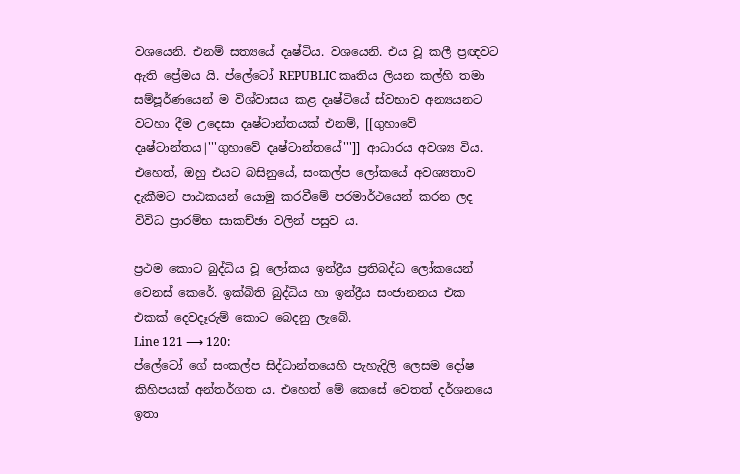වශයෙනි. එනම් සත්‍යයේ දෘෂ්ටිය. වශයෙනි. එය වූ කලී ප්‍රඥවට ඇති ප්‍රේමය යි. ප්ලේටෝ REPUBLIC කෘතිය ලියන කල්හි තමා සම්පූර්ණයෙන් ම විශ්වාසය කළ දෘෂ්ටියේ ස්‌වභාව අන්‍යයනට වටහා දීම උදෙසා දෘෂ්ටාන්තයක්‌ එනම්, [[ගුහාවේ දෘෂ්ටාන්තය|'''ගුහාවේ දෘෂ්ටාන්තයේ''']] ආධාරය අවශ්‍ය විය. එහෙත්, ඔහු එයට බසිනුයේ, සංකල්ප ලෝකයේ අවශ්‍යතාව දැකීමට පාඨකයන් යොමු කරවීමේ පරමාර්ථයෙන් කරන ලද විවිධ ප්‍රාරම්භ සාකච්ඡා වලින් පසුව ය.

ප්‍රථම කොට බුද්ධිය වූ ලෝකය ඉන්ද්‍රීය ප්‍රතිබද්ධ ලෝකයෙන් වෙනස්‌ කෙරේ. ඉක්‌බිති බුද්ධිය හා ඉන්ද්‍රීය සංජානනය එක එකක්‌ දෙවදෑරුම් කොට බෙදනු ලැබේ.
Line 121 ⟶ 120:
ප්ලේටෝ ගේ සංකල්ප සිද්ධාන්තයෙහි පැහැදිලි ලෙසම දෝෂ කිහිපයක්‌ අන්තර්ගත ය. එහෙත් මේ කෙසේ වෙතත් දර්ශනයෙ ඉතා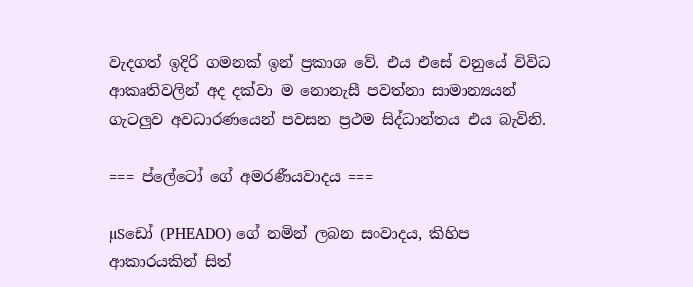වැදගත් ඉදිරි ගමනක්‌ ඉන් ප්‍රකාශ වේ. එය එසේ වනුයේ විවිධ ආකෘතිවලින් අද දක්‌වා ම නොනැසී පවත්නා සාමාන්‍යයන් ගැටලුව අවධාරණයෙන් පවසන ප්‍රථම සිද්ධාන්තය එය බැවිනි.

=== ප්ලේටෝ ගේ අමරණීයවාදය ===

µSඩෝ (PHEADO) ගේ නමින් ලබන සංවාදය, කිහිප ආකාරයකින් සිත්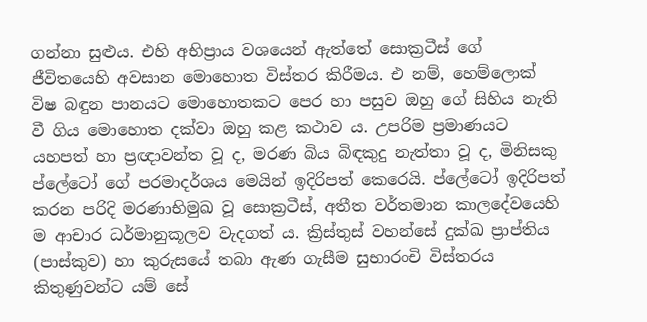ගන්නා සුළුය. එහි අභිප්‍රාය වශයෙන් ඇත්තේ සොක්‍රටීස්‌ ගේ ජීවිතයෙහි අවසාන මොහොත විස්‌තර කිරීමය. එ නම්, හෙම්ලොක්‌ විෂ බඳුන පානයට මොහොතකට පෙර හා පසුව ඔහු ගේ සිහිය නැති වී ගිය මොහොත දක්‌වා ඔහු කළ කථාව ය. උපරිම ප්‍රමාණයට යහපත් හා ප්‍රඥාවන්ත වූ ද, මරණ බිය බිඳකුදු නැත්තා වූ ද, මිනිසකු ප්ලේටෝ ගේ පරමාදර්ශය මෙයින් ඉදිරිපත් කෙරෙයි. ප්ලේටෝ ඉදිරිපත් කරන පරිදි මරණාභිමුඛ වූ සොක්‍රටීස්‌, අතීත වර්තමාන කාලදේවයෙහි ම ආචාර ධර්මානුකූලව වැදගත් ය. ක්‍රිස්‌තුස්‌ වහන්සේ දුක්‌ඛ ප්‍රාප්තිය (පාස්‌කුව) හා කුරුසයේ තබා ඇණ ගැසීම සුභාරංචි විස්‌තරය කිතුණුවන්ට යම් සේ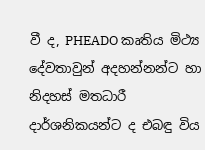වී ද, PHEADO කෘතිය මිථ්‍ය දේවතාවුන් අදහන්නන්ට හා නිදහස්‌ මතධාරී දාර්ශනිකයන්ට ද එබඳු විය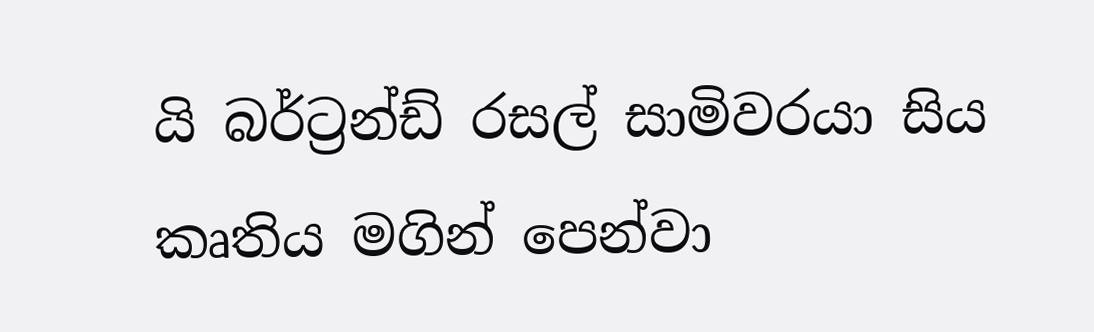යි බර්ට්‍රන්ඩ් රසල් සාමිවරයා සිය කෘතිය මගින් පෙන්වා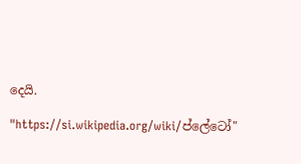දෙයි.

"https://si.wikipedia.org/wiki/ප්ලේටෝ"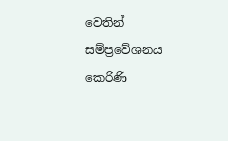වෙතින් සම්ප්‍රවේශනය කෙරිණි